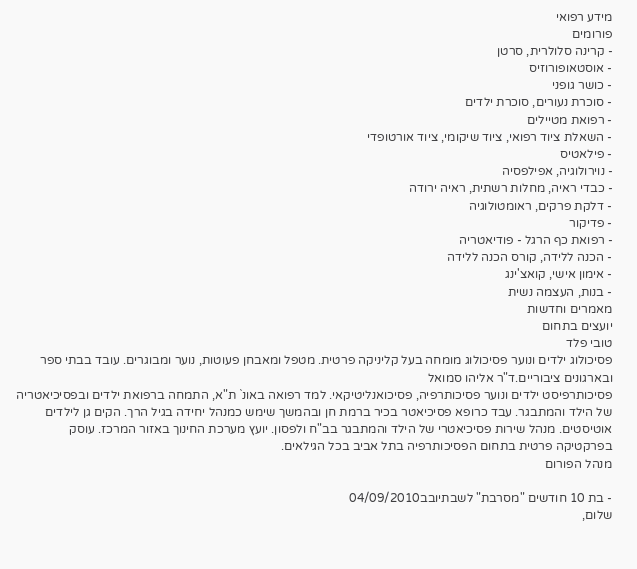מידע רפואי
פורומים
- קרינה סלולרית, סרטן
- אוסטאופורוזיס
- כושר גופני
- סוכרת נעורים, סוכרת ילדים
- רפואת מטיילים
- השאלת ציוד רפואי, ציוד שיקומי, ציוד אורטופדי
- פילאטיס
- נוירולוגיה, אפילפסיה
- כבדי ראיה, מחלות רשתית, ראיה ירודה
- דלקת פרקים, ראומטולוגיה
- פדיקור
- רפואת כף הרגל - פודיאטריה
- הכנה ללידה, קורס הכנה ללידה
- אימון אישי, קואצ'ינג
- בנות, העצמה נשית
מאמרים וחדשות
יועצים בתחום
טובי פלד
פסיכולוג ילדים ונוער פסיכולוג מומחה בעל קליניקה פרטית. מטפל ומאבחן פעוטות, נוער ומבוגרים. עובד בבתי ספר ובארגונים ציבוריים.ד"ר אליהו סמואל
פסיכותרפיסט ילדים ונוער פסיכותרפיה, פסיכואנליטיקאי. למד רפואה באונ` ת"א, התמחה ברפואת ילדים ובפסיכיאטריה של הילד והמתבגר. עבד כרופא פסיכיאטר בכיר ברמת חן ובהמשך שימש כמנהל יחידה בגיל הרך. הקים גן לילדים אוטיסטים. מנהל שירות פסיכיאטרי של הילד והמתבגר בב"ח ולפסון. יועץ מערכת החינוך באזור המרכז. עוסק בפרקטיקה פרטית בתחום הפסיכותרפיה בתל אביב בכל הגילאים.
מנהל הפורום

- בת 10 חודשים "מסרבת" לשבתיובב04/09/2010
שלום,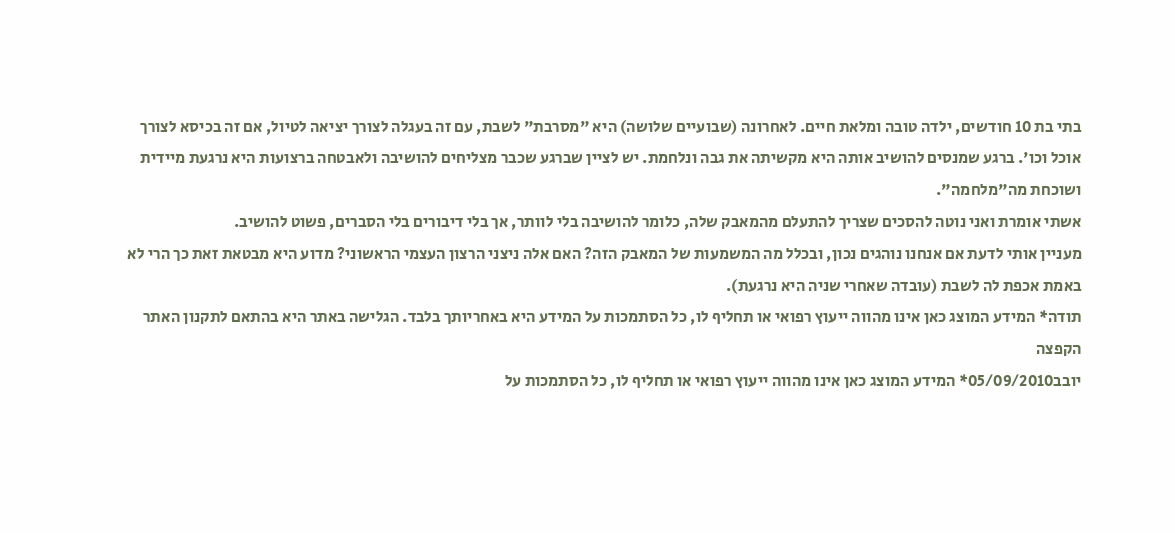בתי בת 10 חודשים, ילדה טובה ומלאת חיים. לאחרונה (שבועיים שלושה) היא "מסרבת" לשבת, עם זה בעגלה לצורך יציאה לטיול, אם זה בכיסא לצורך אוכל וכו'. ברגע שמנסים להושיב אותה היא מקשיתה את גבה ונלחמת. יש לציין שברגע שכבר מצליחים להושיבה ולאבטחה ברצועות היא נרגעת מיידית ושוכחת מה"מלחמה".
אשתי אומרת ואני נוטה להסכים שצריך להתעלם מהמאבק שלה, כלומר להושיבה בלי לוותר, אך בלי דיבורים בלי הסברים, פשוט להושיב.
מעניין אותי לדעת אם אנחנו נוהגים נכון, ובכלל מה המשמעות של המאבק הזה? האם אלה ניצני הרצון העצמי הראשוני? מדוע היא מבטאת זאת כך הרי לא באמת אכפת לה לשבת (עובדה שאחרי שניה היא נרגעת).
תודה* המידע המוצג כאן אינו מהווה ייעוץ רפואי או תחליף לו, כל הסתמכות על המידע היא באחריותך בלבד. הגלישה באתר היא בהתאם לתקנון האתר הקפצה
יובב05/09/2010* המידע המוצג כאן אינו מהווה ייעוץ רפואי או תחליף לו, כל הסתמכות על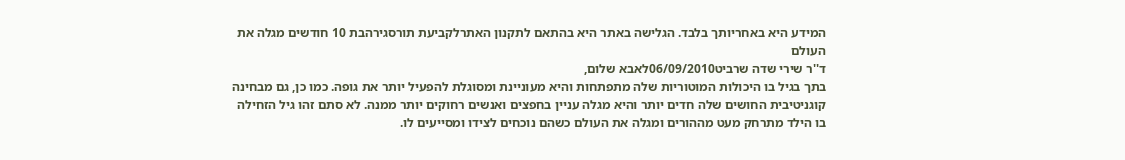המידע היא באחריותך בלבד. הגלישה באתר היא בהתאם לתקנון האתרלקביעת תורסגירהבת 10 חודשים מגלה את העולם
ד''ר שירי שדה שרביט06/09/2010לאבא שלום,
בתך בגיל בו היכולות המוטוריות שלה מתפתחות והיא מעוניינת ומסוגלת להפעיל יותר את גופה. כמו כן, גם מבחינה קוגניטיבית החושים שלה חדים יותר והיא מגלה עניין בחפצים ואנשים רחוקים יותר ממנה. לא סתם זהו גיל הזחילה בו הילד מתרחק מעט מההורים ומגלה את העולם כשהם נוכחים לצידו ומסייעים לו.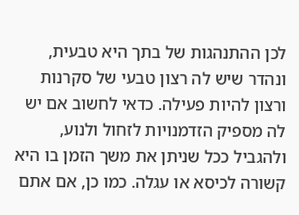לכן ההתנהגות של בתך היא טבעית, ונהדר שיש לה רצון טבעי של סקרנות ורצון להיות פעילה. כדאי לחשוב אם יש לה מספיק הזדמנויות לזחול ולנוע, ולהגביל ככל שניתן את משך הזמן בו היא קשורה לכיסא או עגלה. כמו כן, אם אתם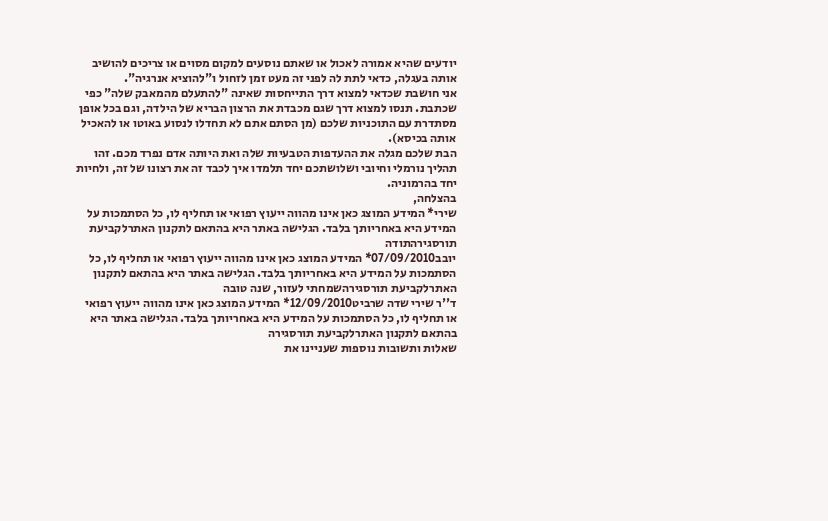יודעים שהיא אמורה לאכול או שאתם נוסעים למקום מסוים או צריכים להושיב אותה בעגלה, כדאי לתת לה לפני זה מעט זמן לזחול ו"להוציא אנרגיה".
אני חושבת שכדאי למצוא דרך התייחסות שאינה "להתעלם מהמאבק שלה" כפי שכתבת. תנסו למצוא דרך שגם מכבדת את הרצון הבריא של הילדה, וגם בכל אופן מסתדרת עם התוכניות שלכם (מן הסתם אתם לא תחדלו לנסוע באוטו או להאכיל אותה בכיסא).
הבת שלכם מגלה את ההעדפות הטבעיות שלה ואת היותה אדם נפרד מכם. זהו תהליך נורמלי וחיובי ושלושתכם יחד תלמדו איך לכבד זה את רצונו של זה, ולחיות יחד בהרמוניה.
בהצלחה,
שירי* המידע המוצג כאן אינו מהווה ייעוץ רפואי או תחליף לו, כל הסתמכות על המידע היא באחריותך בלבד. הגלישה באתר היא בהתאם לתקנון האתרלקביעת תורסגירהתודה
יובב07/09/2010* המידע המוצג כאן אינו מהווה ייעוץ רפואי או תחליף לו, כל הסתמכות על המידע היא באחריותך בלבד. הגלישה באתר היא בהתאם לתקנון האתרלקביעת תורסגירהשמחתי לעזור, שנה טובה
ד''ר שירי שדה שרביט12/09/2010* המידע המוצג כאן אינו מהווה ייעוץ רפואי או תחליף לו, כל הסתמכות על המידע היא באחריותך בלבד. הגלישה באתר היא בהתאם לתקנון האתרלקביעת תורסגירה
שאלות ותשובות נוספות שעניינו את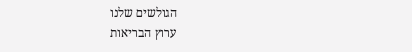הגולשים שלנו
ערוץ הבריאות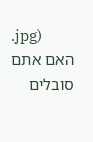.jpg)
האם אתם סובלים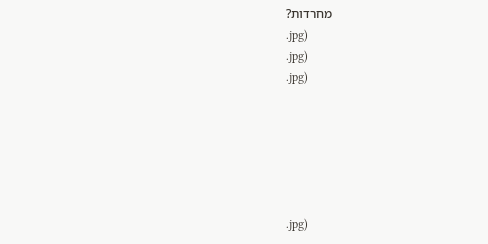מחרדות?
.jpg)
.jpg)
.jpg)






.jpg)